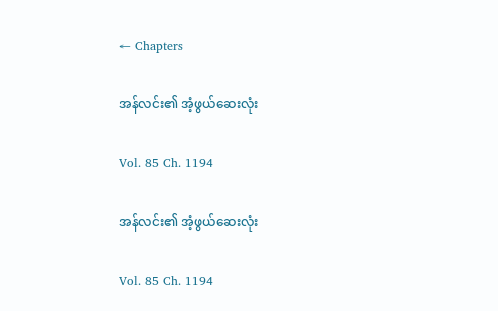← Chapters

အန်လင်း၏ အံ့ဖွယ်ဆေးလုံး

Vol. 85 Ch. 1194

အန်လင်း၏ အံ့ဖွယ်ဆေးလုံး

Vol. 85 Ch. 1194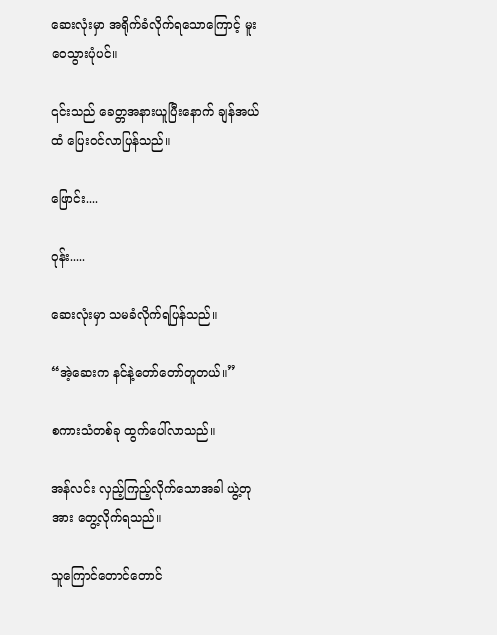ဆေးလုံးမှာ အရိုက်ခံလိုက်ရသောကြောင့် မူးဝေသွားပုံပင်။

၎င်းသည် ခေတ္တအနားယူပြီးနောက် ချန်အယ်ထံ ပြေးဝင်လာပြန်သည်။

ဖြောင်း....

ဝုန်း.....

ဆေးလုံးမှာ သမခံလိုက်ရပြန်သည်။

“အဲ့ဆေးက နင်နဲ့တော်တော်တူတယ်။”

စကားသံတစ်ခု ထွက်ပေါ်လာသည်။

အန်လင်း လှည့်ကြည့်လိုက်သောအခါ ယွဲ့တုအား တွေ့လိုက်ရသည်။

သူကြောင်တောင်တောင်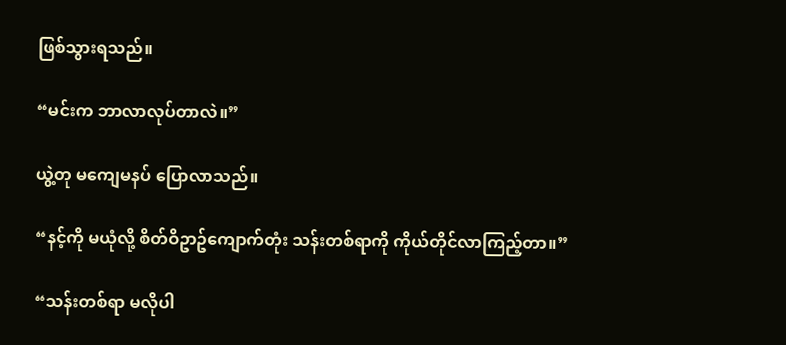ဖြစ်သွားရသည်။

“မင်းက ဘာလာလုပ်တာလဲ။”

ယွဲ့တု မကျေမနပ် ပြောလာသည်။

“နင့်ကို မယုံလို့ စိတ်ဝိဥာဥ်ကျောက်တုံး သန်းတစ်ရာကို ကိုယ်တိုင်လာကြည့်တာ။”

“သန်းတစ်ရာ မလိုပါ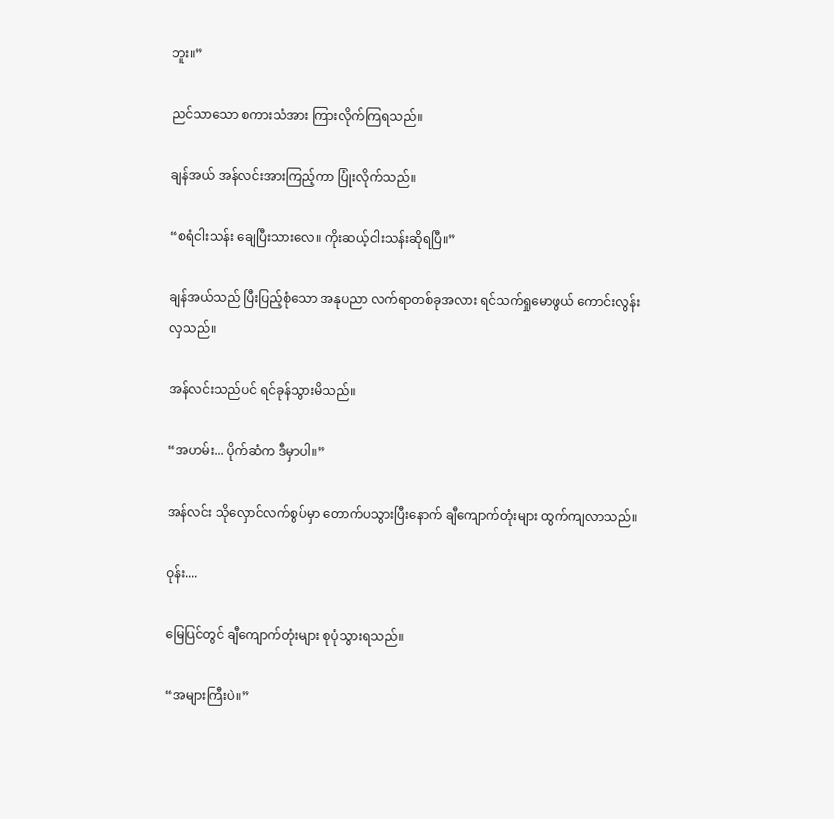ဘူး။”

ညင်သာသော စကားသံအား ကြားလိုက်ကြရသည်။

ချန်အယ် အန်လင်းအားကြည့်ကာ ပြုံးလိုက်သည်။

“စရံငါးသန်း ချေပြီးသားလေ။ ကိုးဆယ့်ငါးသန်းဆိုရပြီ။”

ချန်အယ်သည် ပြီးပြည့်စုံသော အနုပညာ လက်ရာတစ်ခုအလား ရင်သက်ရှုမောဖွယ် ကောင်းလွန်းလှသည်။

အန်လင်းသည်ပင် ရင်ခုန်သွားမိသည်။

“အဟမ်း... ပိုက်ဆံက ဒီမှာပါ။”

အန်လင်း သိုလှောင်လက်စွပ်မှာ တောက်ပသွားပြီးနောက် ချီကျောက်တုံးများ ထွက်ကျလာသည်။

ဝုန်း....

မြေပြင်တွင် ချီကျောက်တုံးများ စုပုံသွားရသည်။

“အများကြီးပဲ။”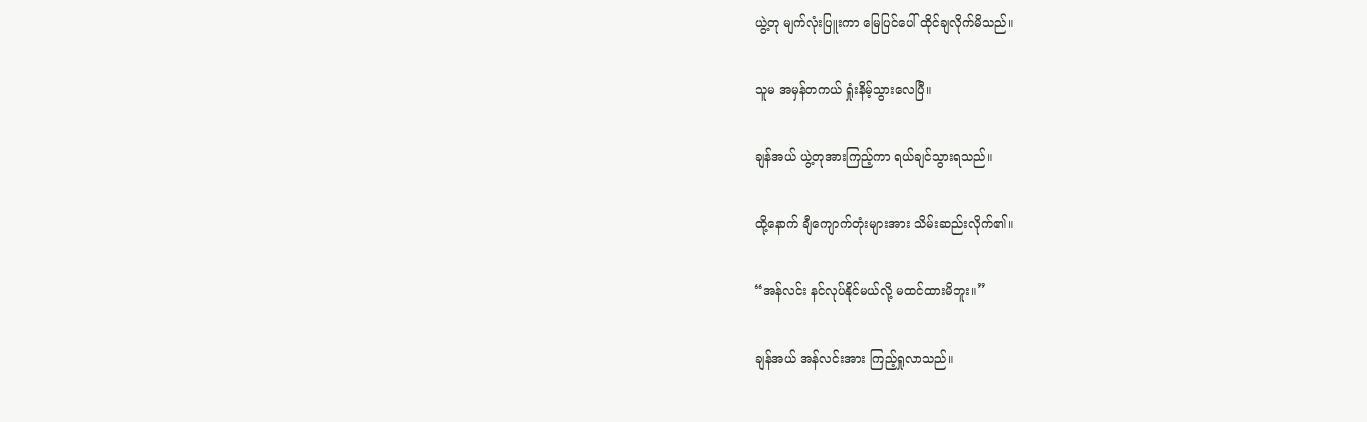ယွဲ့တု မျက်လုံးပြူးကာ မြေပြင်ပေါ် ထိုင်ချလိုက်မိသည်။

သူမ အမှန်တကယ် ရှုံးနိမ့်သွားလေပြီ။

ချန်အယ် ယွဲ့တုအားကြည့်ကာ ရယ်ချင်သွားရသည်။

ထို့နောက် ချီကျောက်တုံးများအား သိမ်းဆည်းလိုက်၏။

“အန်လင်း နင်လုပ်နိုင်မယ်လို့ မထင်ထားမိဘူး။”

ချန်အယ် အန်လင်းအား ကြည့်ရှုလာသည်။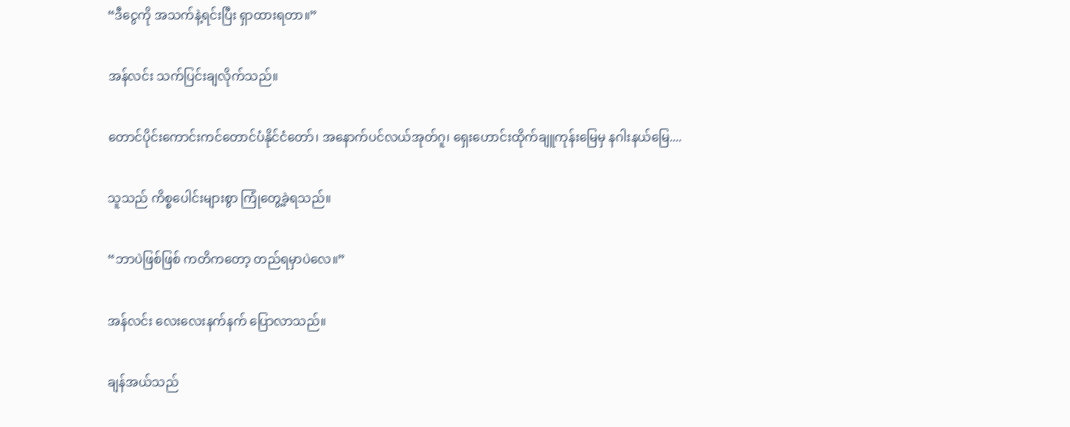“ဒီငွေကို အသက်နဲ့ရင်းပြီး ရှာထားရတာ။”

အန်လင်း သက်ပြင်းချလိုက်သည်။

တောင်ပိုင်းကောင်းကင်တောင်ပံနိုင်ငံတော်၊ အနောက်ပင်လယ်အုတ်ဂူ၊ ရှေးဟောင်းထိုက်ချူကုန်းမြေမှ နဂါးနယ်မြေ....

သူသည် ကိစ္စပေါင်းများစွာ ကြုံတွေ့ခဲ့ရသည်။

“ဘာပဲဖြစ်ဖြစ် ကတိကတော့ တည်ရမှာပဲလေ။”

အန်လင်း လေးလေးနက်နက် ပြောလာသည်။

ချန်အယ်သည်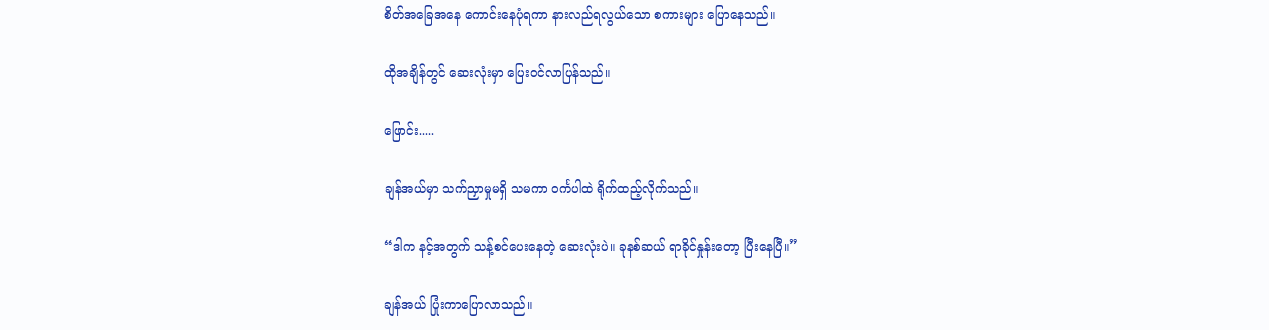စိတ်အခြေအနေ ကောင်းနေပုံရကာ နားလည်ရလွယ်သော စကားများ ပြောနေသည်။

ထိုအချိန်တွင် ဆေးလုံးမှာ ပြေးဝင်လာပြန်သည်။

ဖြောင်း.....

ချန်အယ်မှာ သက်ညှာမှုမရှိ သမကာ ဝင်္ကပါထဲ ရိုက်ထည့်လိုက်သည်။

“ဒါက နင့်အတွက် သန့်စင်ပေးနေတဲ့ ဆေးလုံးပဲ။ ခုနစ်ဆယ် ရာခိုင်နှုန်းတော့ ပြီးနေပြီ။”

ချန်အယ် ပြုံးကာပြောလာသည်။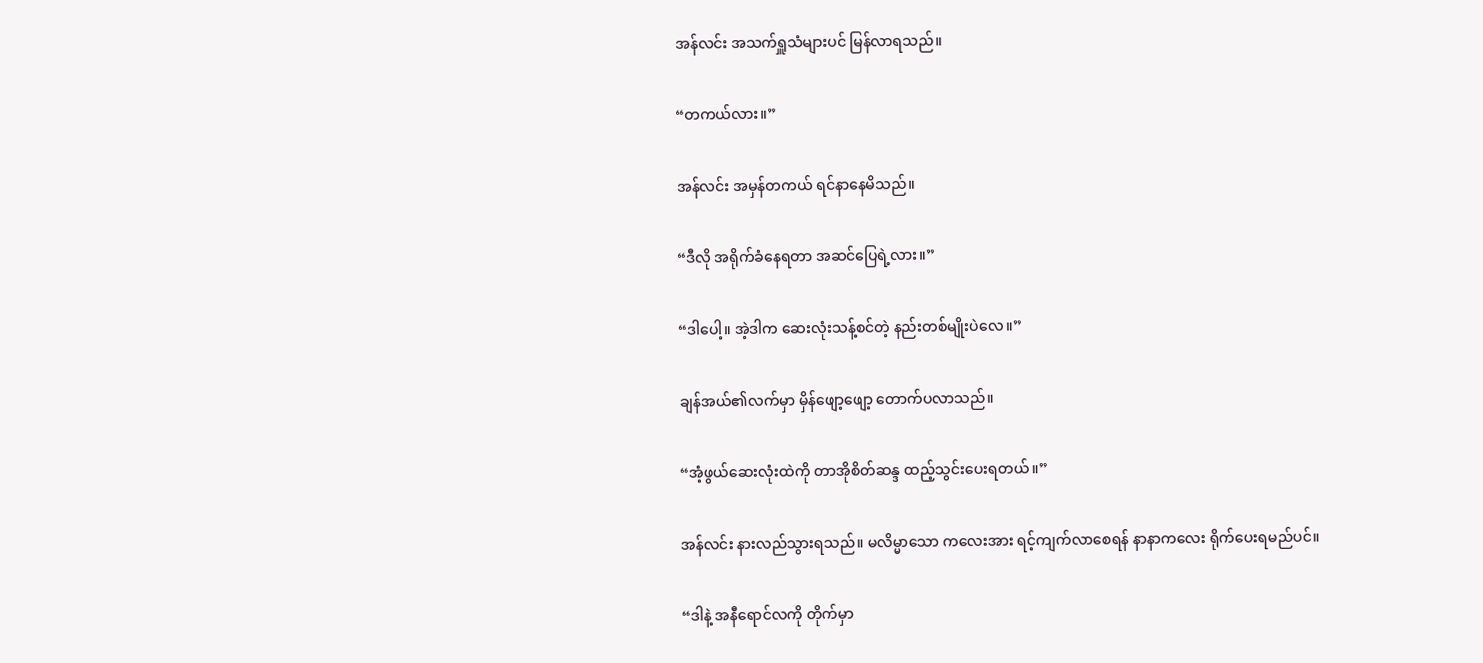အန်လင်း အသက်ရှူသံများပင် မြန်လာရသည်။

“တကယ်လား။”

အန်လင်း အမှန်တကယ် ရင်နာနေမိသည်။

“ဒီလို အရိုက်ခံနေရတာ အဆင်ပြေရဲ့လား။”

“ဒါပေါ့။ အဲ့ဒါက ဆေးလုံးသန့်စင်တဲ့ နည်းတစ်မျိုးပဲလေ။”

ချန်အယ်၏လက်မှာ မှိန်ဖျော့ဖျော့ တောက်ပလာသည်။

“အံ့ဖွယ်ဆေးလုံးထဲကို တာအိုစိတ်ဆန္ဒ ထည့်သွင်းပေးရတယ်။”

အန်လင်း နားလည်သွားရသည်။ မလိမ္မာသော ကလေးအား ရင့်ကျက်လာစေရန် နာနာကလေး ရိုက်ပေးရမည်ပင်။

“ဒါနဲ့ အနီရောင်လကို တိုက်မှာ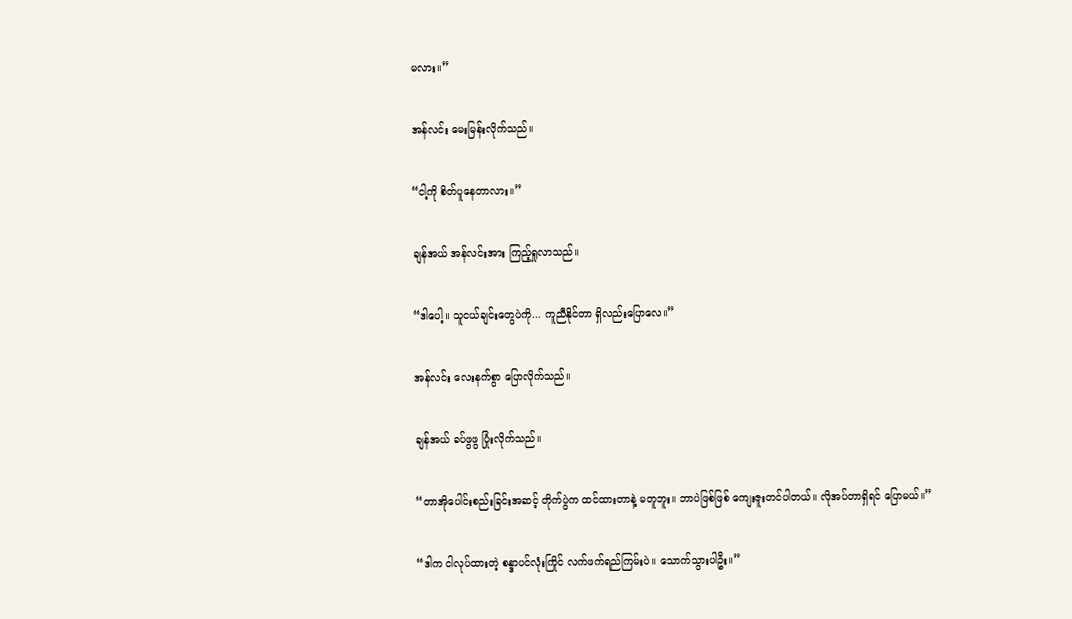မလား။”

အန်လင်း မေးမြန်းလိုက်သည်။

“ငါ့ကို စိတ်ပူနေတာလား။”

ချန်အယ် အန်လင်းအား ကြည့်ရှုလာသည်။

“ဒါပေါ့။ သူငယ်ချင်းတွေပဲကို... ကူညီနိုင်တာ ရှိလည်းပြောလေ။”

အန်လင်း လေးနက်စွာ ပြောလိုက်သည်။

ချန်အယ် ခပ်ဖွဖွ ပြုံးလိုက်သည်။

“တာအိုပေါင်းစည်းခြင်းအဆင့် တိုက်ပွဲက ထင်ထားတာနဲ့ မတူဘူး။ ဘာပဲဖြစ်ဖြစ် ကျေးဇူးတင်ပါတယ်။ လိုအပ်တာရှိရင် ပြောမယ်။”

“ဒါက ငါလုပ်ထားတဲ့ စန္ဒာပင်လုံးကြိုင် လက်ဖက်ရည်ကြမ်းပဲ။ သောက်သွားပါဦး။”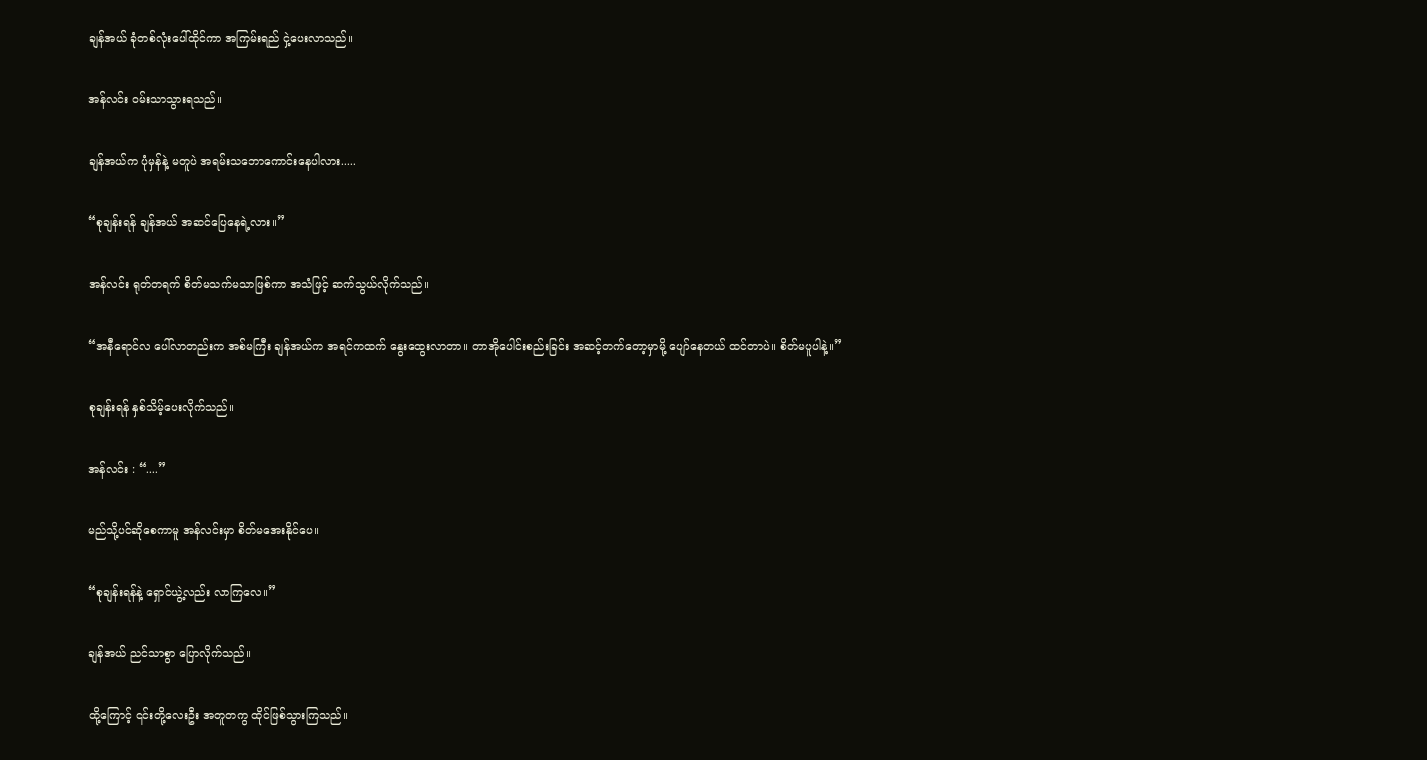ချန်အယ် ခုံတစ်လုံးပေါ်ထိုင်ကာ အကြမ်းရည် ငှဲ့ပေးလာသည်။

အန်လင်း ဝမ်းသာသွားရသည်။

ချန်အယ်က ပုံမှန်နဲ့ မတူပဲ အရမ်းသဘောကောင်းနေပါလား.....

“စုချန်းရန် ချန်အယ် အဆင်ပြေနေရဲ့လား။”

အန်လင်း ရုတ်တရက် စိတ်မသက်မသာဖြစ်ကာ အသံဖြင့် ဆက်သွယ်လိုက်သည်။

“အနီရောင်လ ပေါ်လာတည်းက အစ်မကြီး ချန်အယ်က အရင်ကထက် နွေးထွေးလာတာ။ တာအိုပေါင်းစည်းခြင်း အဆင့်တက်တော့မှာမို့ ပျော်နေတယ် ထင်တာပဲ။ စိတ်မပူပါနဲ့။”

စုချန်းရန် နှစ်သိမ့်ပေးလိုက်သည်။

အန်လင်း : “....”

မည်သို့ပင်ဆိုစေကာမူ အန်လင်းမှာ စိတ်မအေးနိုင်ပေ။

“စုချန်းရန်နဲ့ ရှောင်ယွဲ့လည်း လာကြလေ။”

ချန်အယ် ညင်သာစွာ ပြောလိုက်သည်။

ထို့ကြောင့် ၎င်းတို့လေးဦး အတူတကွ ထိုင်ဖြစ်သွားကြသည်။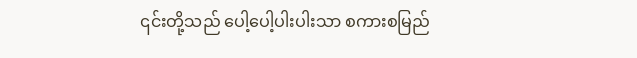၎င်းတို့သည် ပေါ့ပေါ့ပါးပါးသာ စကားစမြည်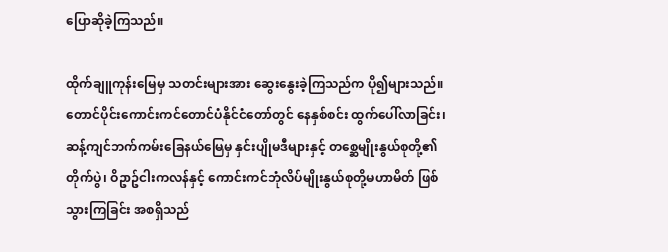ပြောဆိုခဲ့ကြသည်။

ထိုက်ချူကုန်းမြေမှ သတင်းများအား ဆွေးနွေးခဲ့ကြသည်က ပို၍များသည်။ တောင်ပိုင်းကောင်းကင်တောင်ပံနိုင်ငံတော်တွင် နေနှစ်စင်း ထွက်ပေါ်လာခြင်း၊ ဆန့်ကျင်ဘက်ကမ်းခြေနယ်မြေမှ နှင်းပျိုမဒီများနှင့် တစ္ဆေမျိုးနွယ်စုတို့၏ တိုက်ပွဲ၊ ဝိဥာဥ်ငါးကလန်နှင့် ကောင်းကင်ဘုံလိပ်မျိုးနွယ်စုတို့မဟာမိတ် ဖြစ်သွားကြခြင်း အစရှိသည်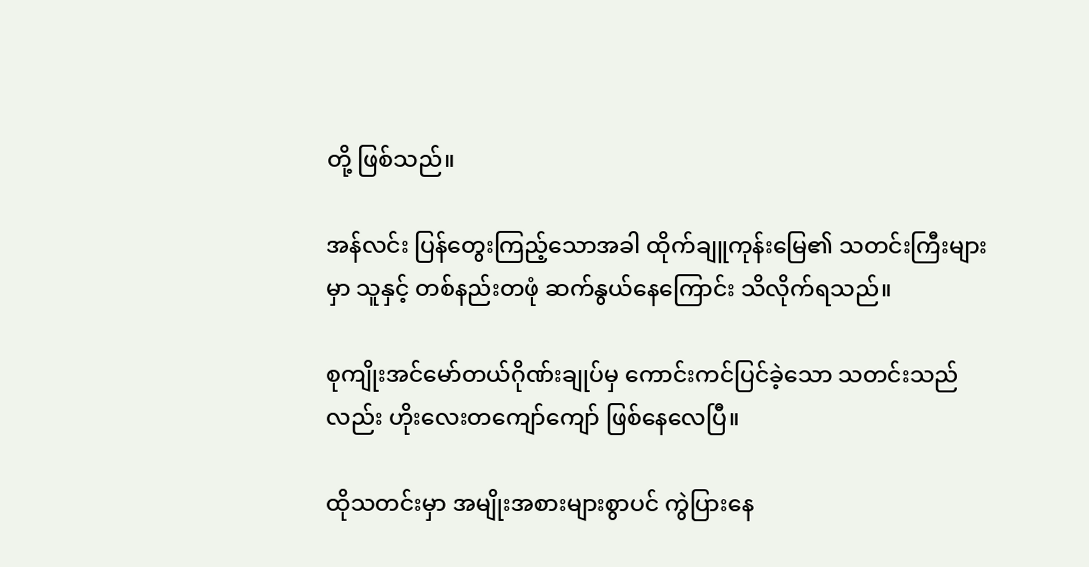တို့ ဖြစ်သည်။

အန်လင်း ပြန်တွေးကြည့်သောအခါ ထိုက်ချူကုန်းမြေ၏ သတင်းကြီးများမှာ သူနှင့် တစ်နည်းတဖုံ ဆက်နွယ်နေကြောင်း သိလိုက်ရသည်။

စုကျိုးအင်မော်တယ်ဂိုဏ်းချုပ်မှ ကောင်းကင်ပြင်ခဲ့သော သတင်းသည်လည်း ဟိုးလေးတကျော်ကျော် ဖြစ်နေလေပြီ။

ထိုသတင်းမှာ အမျိုးအစားများစွာပင် ကွဲပြားနေ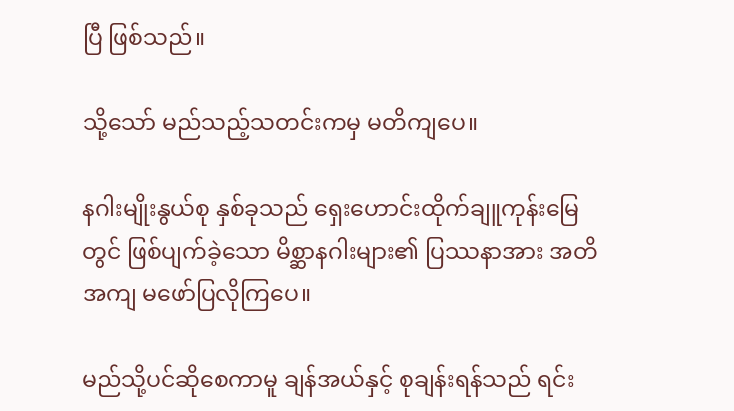ပြီ ဖြစ်သည်။

သို့သော် မည်သည့်သတင်းကမှ မတိကျပေ။

နဂါးမျိုးနွယ်စု နှစ်ခုသည် ရှေးဟောင်းထိုက်ချူကုန်းမြေတွင် ဖြစ်ပျက်ခဲ့သော မိစ္ဆာနဂါးများ၏ ပြဿနာအား အတိအကျ မဖော်ပြလိုကြပေ။

မည်သို့ပင်ဆိုစေကာမူ ချန်အယ်နှင့် စုချန်းရန်သည် ရင်း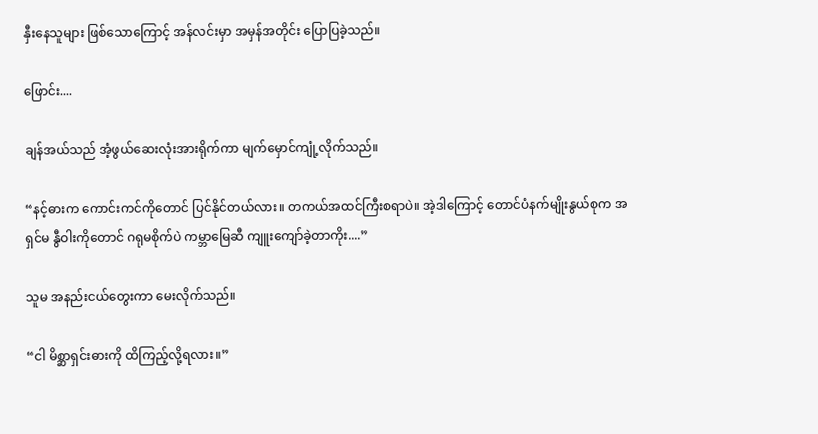နှီးနေသူများ ဖြစ်သောကြောင့် အန်လင်းမှာ အမှန်အတိုင်း ပြောပြခဲ့သည်။

ဖြောင်း....

ချန်အယ်သည် အံ့ဖွယ်ဆေးလုံးအားရိုက်ကာ မျက်မှောင်ကျုံ့လိုက်သည်။

“နင့်ဓားက ကောင်းကင်ကိုတောင် ပြင်နိုင်တယ်လား။ တကယ်အထင်ကြီးစရာပဲ။ အဲ့ဒါကြောင့် တောင်ပံနက်မျိုးနွယ်စုက အရှင်မ နွီဝါးကိုတောင် ဂရုမစိုက်ပဲ ကမ္ဘာမြေဆီ ကျူးကျော်ခဲ့တာကိုး....”

သူမ အနည်းငယ်တွေးကာ မေးလိုက်သည်။

“ငါ မိစ္ဆာရှင်းဓားကို ထိကြည့်လို့ရလား။”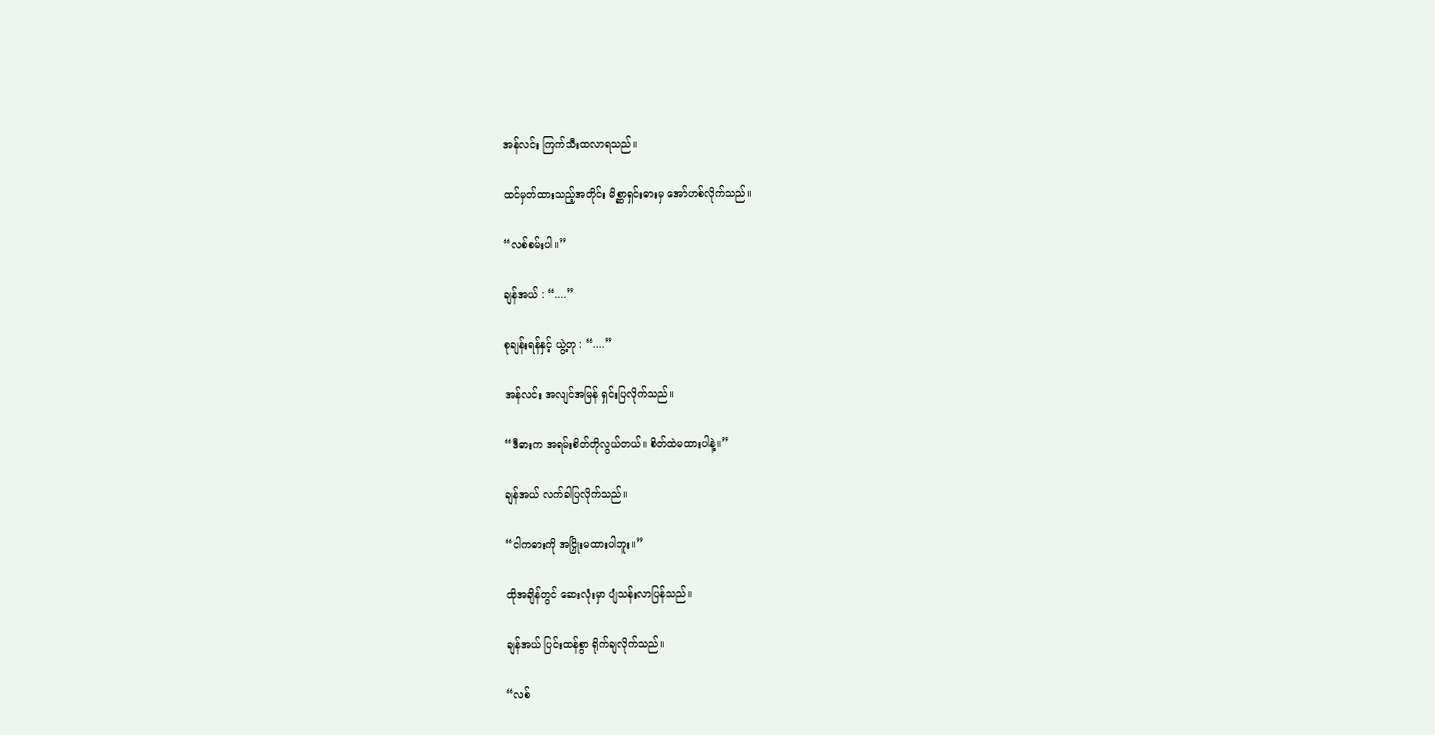အန်လင်း ကြက်သီးထလာရသည်။

ထင်မှတ်ထားသည့်အတိုင်း မိစ္ဆာရှင်းဓားမှ အော်ဟစ်လိုက်သည်။

“လစ်စမ်းပါ။”

ချန်အယ် : “....”

စုချန်းရန်နှင့် ယွဲ့တု : “....”

အန်လင်း အလျင်အမြန် ရှင်းပြလိုက်သည်။

“ဒီဓားက အရမ်းစိတ်တိုလွယ်တယ်။ စိတ်ထဲမထားပါနဲ့။”

ချန်အယ် လက်ခါပြလိုက်သည်။

“ငါကဓားကို အငြှိုးမထားပါဘူး။”

ထိုအချိန်တွင် ဆေးလုံးမှာ ပျံသန်းလာပြန်သည်။

ချန်အယ် ပြင်းထန်စွာ ရိုက်ချလိုက်သည်။

“လစ်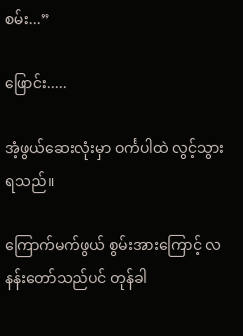စမ်း...”

ဖြောင်း.....

အံ့ဖွယ်ဆေးလုံးမှာ ဝင်္ကပါထဲ လွင့်သွားရသည်။

ကြောက်မက်ဖွယ် စွမ်းအားကြောင့် လနန်းတော်သည်ပင် တုန်ခါ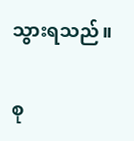သွားရသည်။

စု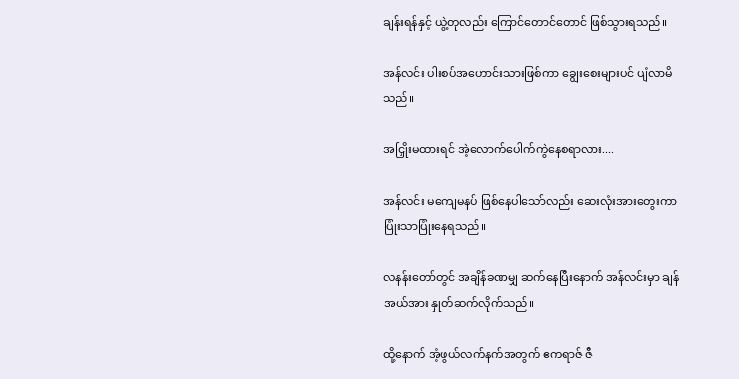ချန်းရန်နှင့် ယွဲ့တုလည်း ကြောင်တောင်တောင် ဖြစ်သွားရသည်။

အန်လင်း ပါးစပ်အဟောင်းသားဖြစ်ကာ ချွေးစေးများပင် ပျံလာမိသည်။

အငြှိုးမထားရင် အဲ့လောက်ပေါက်ကွဲနေစရာလား....

အန်လင်း မကျေမနပ် ဖြစ်နေပါသော်လည်း ဆေးလုံးအားတွေးကာ ပြုံးသာပြုံးနေရသည်။

လနန်းတော်တွင် အချိန်ခဏမျှ ဆက်နေပြီးနောက် အန်လင်းမှာ ချန်အယ်အား နှုတ်ဆက်လိုက်သည်။

ထို့နောက် အံ့ဖွယ်လက်နက်အတွက် ဧကရာဇ် ဇီ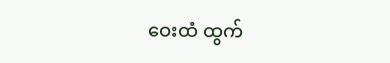ဝေးထံ ထွက်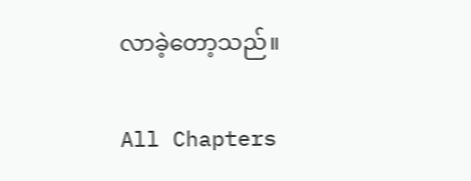လာခဲ့တော့သည်။

All Chapters